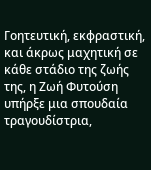Γοητευτική, εκφραστική, και άκρως μαχητική σε κάθε στάδιο της ζωής της, η Ζωή Φυτούση υπήρξε μια σπουδαία τραγουδίστρια,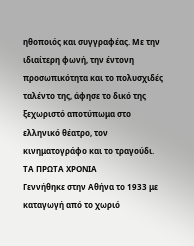ηθοποιός και συγγραφέας. Με την ιδιαίτερη φωνή, την έντονη προσωπικότητα και το πολυσχιδές ταλέντο της, άφησε το δικό της ξεχωριστό αποτύπωμα στο ελληνικό θέατρο, τον κινηματογράφο και το τραγούδι.
ΤΑ ΠΡΩΤΑ ΧΡΟΝΙΑ
Γεννήθηκε στην Αθήνα το 1933 με καταγωγή από το χωριό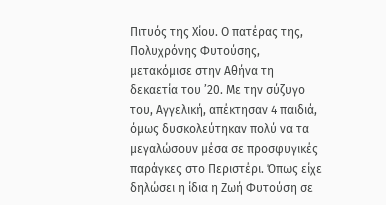Πιτυός της Χίου. Ο πατέρας της, Πολυχρόνης Φυτούσης, μετακόμισε στην Αθήνα τη δεκαετία του ’20. Με την σύζυγο του, Αγγελική, απέκτησαν 4 παιδιά, όμως δυσκολεύτηκαν πολύ να τα μεγαλώσουν μέσα σε προσφυγικές παράγκες στο Περιστέρι. Όπως είχε δηλώσει η ίδια η Ζωή Φυτούση σε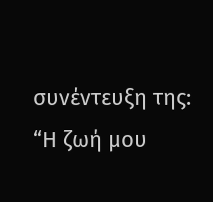συνέντευξη της: “Η ζωή μου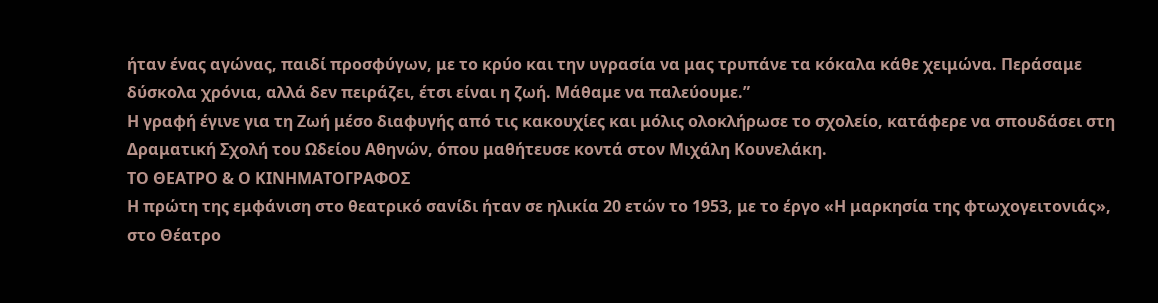ήταν ένας αγώνας, παιδί προσφύγων, με το κρύο και την υγρασία να μας τρυπάνε τα κόκαλα κάθε χειμώνα. Περάσαμε δύσκολα χρόνια, αλλά δεν πειράζει, έτσι είναι η ζωή. Μάθαμε να παλεύουμε.”
Η γραφή έγινε για τη Ζωή μέσο διαφυγής από τις κακουχίες και μόλις ολοκλήρωσε το σχολείο, κατάφερε να σπουδάσει στη Δραματική Σχολή του Ωδείου Αθηνών, όπου μαθήτευσε κοντά στον Μιχάλη Κουνελάκη.
ΤΟ ΘΕΑΤΡΟ & Ο ΚΙΝΗΜΑΤΟΓΡΑΦΟΣ
Η πρώτη της εμφάνιση στο θεατρικό σανίδι ήταν σε ηλικία 20 ετών το 1953, με το έργο «Η μαρκησία της φτωχογειτονιάς», στο Θέατρο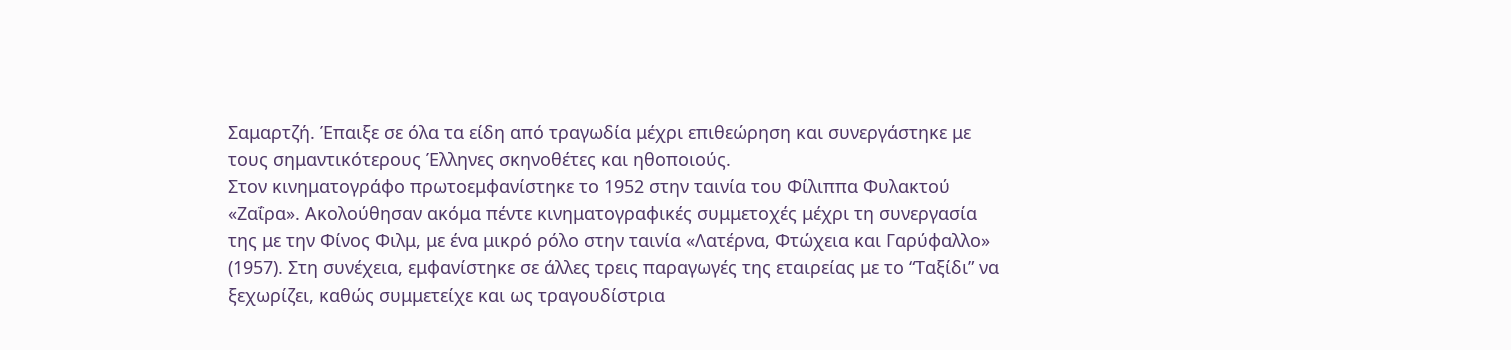Σαμαρτζή. Έπαιξε σε όλα τα είδη από τραγωδία μέχρι επιθεώρηση και συνεργάστηκε με τους σημαντικότερους Έλληνες σκηνοθέτες και ηθοποιούς.
Στον κινηματογράφο πρωτοεμφανίστηκε το 1952 στην ταινία του Φίλιππα Φυλακτού «Ζαΐρα». Ακολούθησαν ακόμα πέντε κινηματογραφικές συμμετοχές μέχρι τη συνεργασία της με την Φίνος Φιλμ, με ένα μικρό ρόλο στην ταινία «Λατέρνα, Φτώχεια και Γαρύφαλλο» (1957). Στη συνέχεια, εμφανίστηκε σε άλλες τρεις παραγωγές της εταιρείας με το “Ταξίδι” να ξεχωρίζει, καθώς συμμετείχε και ως τραγουδίστρια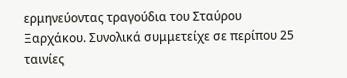ερμηνεύοντας τραγούδια του Σταύρου Ξαρχάκου. Συνολικά συμμετείχε σε περίπου 25 ταινίες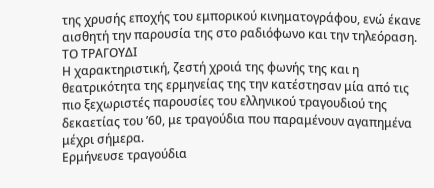της χρυσής εποχής του εμπορικού κινηματογράφου, ενώ έκανε αισθητή την παρουσία της στο ραδιόφωνο και την τηλεόραση.
ΤΟ ΤΡΑΓΟΥΔΙ
Η χαρακτηριστική, ζεστή χροιά της φωνής της και η θεατρικότητα της ερμηνείας της την κατέστησαν μία από τις πιο ξεχωριστές παρουσίες του ελληνικού τραγουδιού της δεκαετίας του ’60, με τραγούδια που παραμένουν αγαπημένα μέχρι σήμερα.
Ερμήνευσε τραγούδια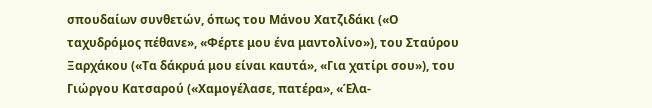σπουδαίων συνθετών, όπως του Μάνου Χατζιδάκι («Ο ταχυδρόμος πέθανε», «Φέρτε μου ένα μαντολίνο»), του Σταύρου Ξαρχάκου («Τα δάκρυά μου είναι καυτά», «Για χατίρι σου»), του Γιώργου Κατσαρού («Χαμογέλασε, πατέρα», «Έλα-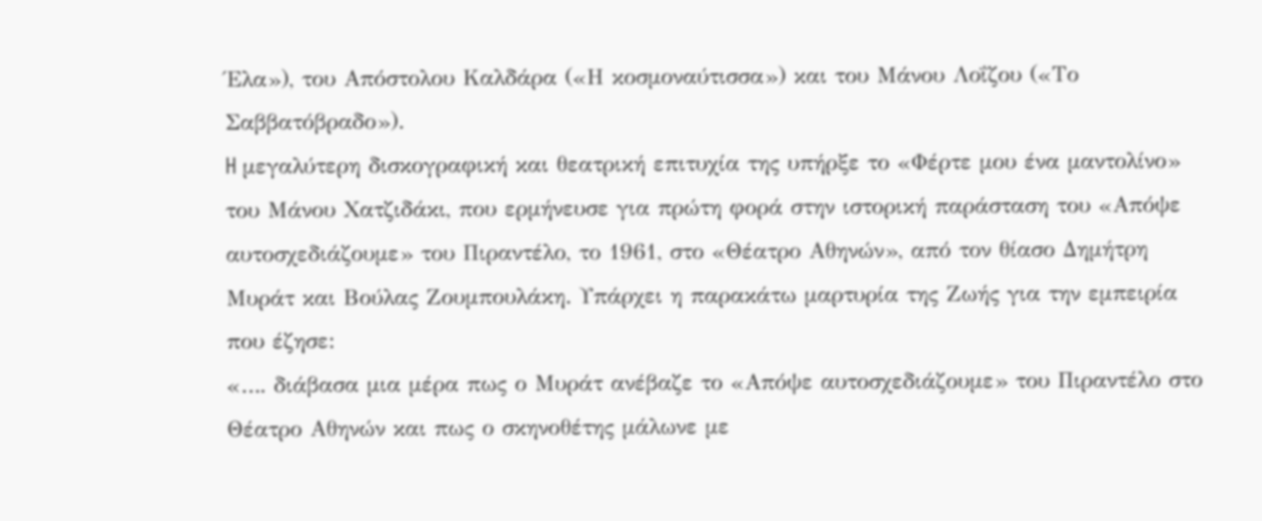Έλα»), του Απόστολου Καλδάρα («Η κοσμοναύτισσα») και του Μάνου Λοΐζου («Το Σαββατόβραδο»).
H μεγαλύτερη δισκογραφική και θεατρική επιτυχία της υπήρξε το «Φέρτε μου ένα μαντολίνο» του Μάνου Χατζιδάκι, που ερμήνευσε για πρώτη φορά στην ιστορική παράσταση του «Απόψε αυτοσχεδιάζουμε» του Πιραντέλο, το 1961, στο «Θέατρο Αθηνών», από τον θίασο Δημήτρη Μυράτ και Βούλας Ζουμπουλάκη. Υπάρχει η παρακάτω μαρτυρία της Ζωής για την εμπειρία που έζησε:
«…. διάβασα μια μέρα πως ο Μυράτ ανέβαζε το «Απόψε αυτοσχεδιάζουμε» του Πιραντέλο στο Θέατρο Αθηνών και πως ο σκηνοθέτης μάλωνε με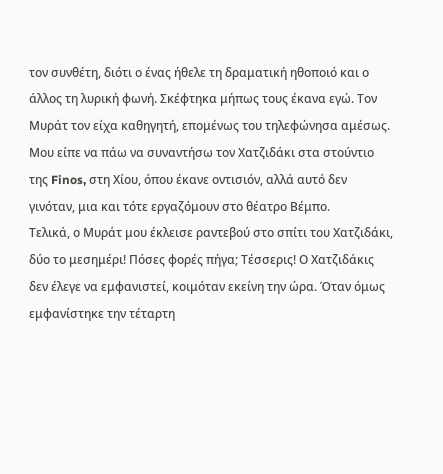τον συνθέτη, διότι ο ένας ήθελε τη δραματική ηθοποιό και ο άλλος τη λυρική φωνή. Σκέφτηκα μήπως τους έκανα εγώ. Τον Μυράτ τον είχα καθηγητή, επομένως του τηλεφώνησα αμέσως. Μου είπε να πάω να συναντήσω τον Χατζιδάκι στα στούντιο της Finos, στη Χίου, όπου έκανε οντισιόν, αλλά αυτό δεν γινόταν, μια και τότε εργαζόμουν στο θέατρο Βέμπο.
Τελικά, ο Μυράτ μου έκλεισε ραντεβού στο σπίτι του Χατζιδάκι, δύο το μεσημέρι! Πόσες φορές πήγα; Τέσσερις! Ο Χατζιδάκις δεν έλεγε να εμφανιστεί, κοιμόταν εκείνη την ώρα. Όταν όμως εμφανίστηκε την τέταρτη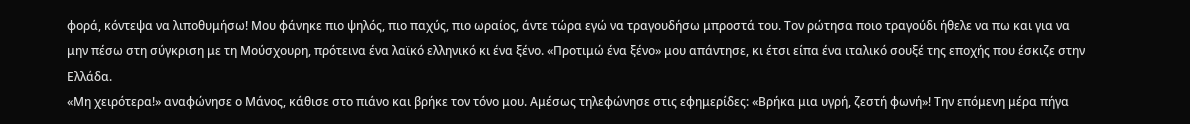φορά, κόντεψα να λιποθυμήσω! Μου φάνηκε πιο ψηλός, πιο παχύς, πιο ωραίος, άντε τώρα εγώ να τραγουδήσω μπροστά του. Τον ρώτησα ποιο τραγούδι ήθελε να πω και για να μην πέσω στη σύγκριση με τη Μούσχουρη, πρότεινα ένα λαϊκό ελληνικό κι ένα ξένο. «Προτιμώ ένα ξένο» μου απάντησε, κι έτσι είπα ένα ιταλικό σουξέ της εποχής που έσκιζε στην Ελλάδα.
«Μη χειρότερα!» αναφώνησε ο Μάνος, κάθισε στο πιάνο και βρήκε τον τόνο μου. Αμέσως τηλεφώνησε στις εφημερίδες: «Βρήκα μια υγρή, ζεστή φωνή»! Την επόμενη μέρα πήγα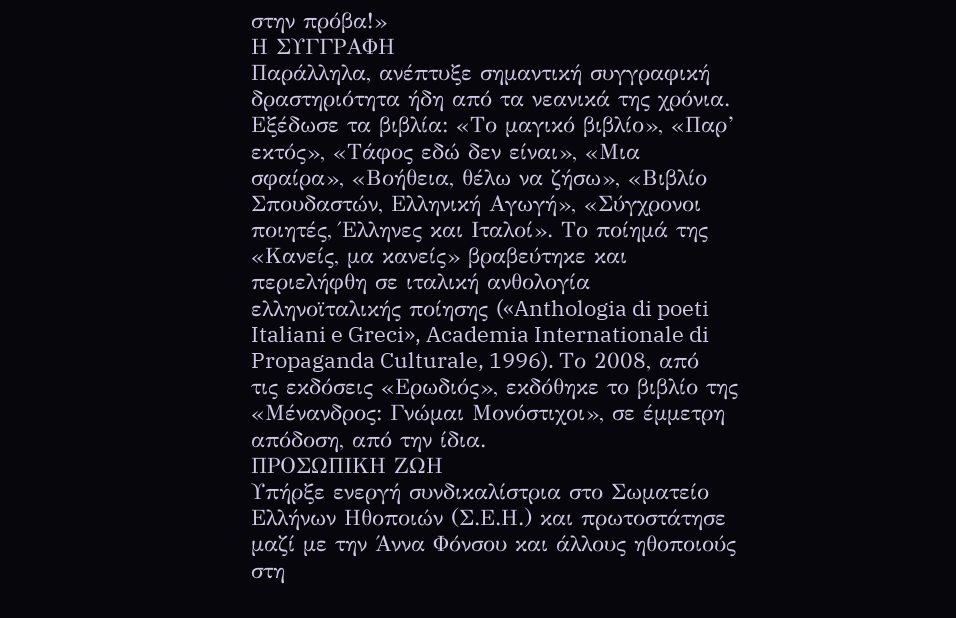στην πρόβα!»
Η ΣΥΓΓΡΑΦΗ
Παράλληλα, ανέπτυξε σημαντική συγγραφική δραστηριότητα ήδη από τα νεανικά της χρόνια. Εξέδωσε τα βιβλία: «Το μαγικό βιβλίο», «Παρ’ εκτός», «Τάφος εδώ δεν είναι», «Μια σφαίρα», «Βοήθεια, θέλω να ζήσω», «Βιβλίο Σπουδαστών, Ελληνική Αγωγή», «Σύγχρονοι ποιητές, Έλληνες και Ιταλοί». Το ποίημά της «Κανείς, μα κανείς» βραβεύτηκε και περιελήφθη σε ιταλική ανθολογία ελληνοϊταλικής ποίησης («Anthologia di poeti Italiani e Greci», Academia Internationale di Propaganda Culturale, 1996). Το 2008, από τις εκδόσεις «Ερωδιός», εκδόθηκε το βιβλίο της «Μένανδρος: Γνώμαι Μονόστιχοι», σε έμμετρη απόδοση, από την ίδια.
ΠΡΟΣΩΠΙΚΗ ΖΩΗ
Υπήρξε ενεργή συνδικαλίστρια στο Σωματείο Ελλήνων Ηθοποιών (Σ.Ε.Η.) και πρωτοστάτησε μαζί με την Άννα Φόνσου και άλλους ηθοποιούς στη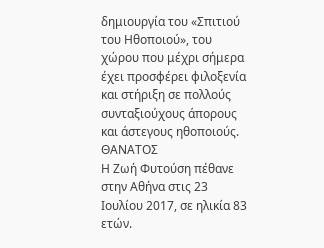δημιουργία του «Σπιτιού του Ηθοποιού», του χώρου που μέχρι σήμερα έχει προσφέρει φιλοξενία και στήριξη σε πολλούς συνταξιούχους άπορους και άστεγους ηθοποιούς.
ΘΑΝΑΤΟΣ
Η Ζωή Φυτούση πέθανε στην Αθήνα στις 23 Ιουλίου 2017, σε ηλικία 83 ετών.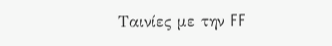Ταινίες με την FF